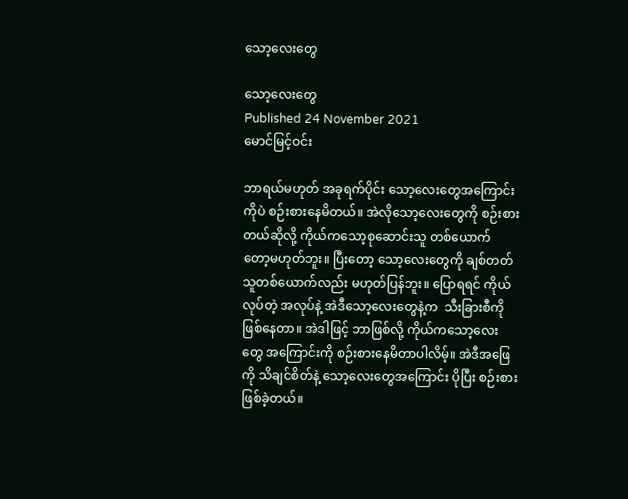သော့လေးတွေ

သော့လေးတွေ
Published 24 November 2021
မောင်မြင့်ဝင်း

ဘာရယ်မဟုတ် အခုရက်ပိုင်း သော့လေးတွေအကြောင်းကိုပဲ စဉ်းစားနေမိတယ်။ အဲလိုသော့လေးတွေကို စဉ်းစားတယ်ဆိုလို့ ကိုယ်ကသော့စုဆောင်းသူ တစ်ယောက် တော့မဟုတ်ဘူး။ ပြီးတော့ သော့လေးတွေကို ချစ်တတ်သူတစ်ယောက်လည်း မဟုတ်ပြန်ဘူး။ ပြောရရင် ကိုယ်လုပ်တဲ့ အလုပ်နဲ့ အဲဒီသော့လေးတွေနဲ့က  သီးခြားစီကိုဖြစ်နေတာ။ အဲဒါဖြင့် ဘာဖြစ်လို့ ကိုယ်ကသော့လေးတွေ အကြောင်းကို စဉ်းစားနေမိတာပါလိမ့်။ အဲဒီအဖြေကို သိချင်စိတ်နဲ့ သော့လေးတွေအကြောင်း ပိုပြီး စဉ်းစားဖြစ်ခဲ့တယ်။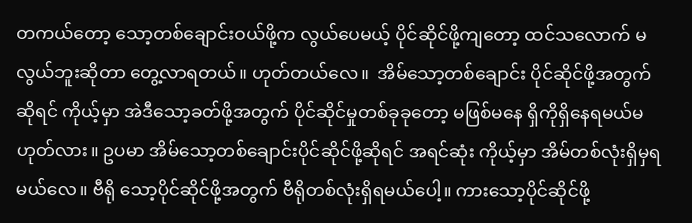တကယ်တော့ သော့တစ်ချောင်းဝယ်ဖို့က လွယ်ပေမယ့် ပိုင်ဆိုင်ဖို့ကျတော့ ထင်သလောက် မလွယ်ဘူးဆိုတာ တွေ့လာရတယ်။ ဟုတ်တယ်လေ။  အိမ်သော့တစ်ချောင်း ပိုင်ဆိုင်ဖို့အတွက်ဆိုရင် ကိုယ့်မှာ အဲဒီသော့ခတ်ဖို့အတွက် ပိုင်ဆိုင်မှုတစ်ခုခုတော့ မဖြစ်မနေ ရှိကိုရှိနေရမယ်မဟုတ်လား။ ဥပမာ အိမ်သော့တစ်ချောင်းပိုင်ဆိုင်ဖို့ဆိုရင် အရင်ဆုံး ကိုယ့်မှာ အိမ်တစ်လုံးရှိမှရမယ်လေ။ ဗီရို သော့ပိုင်ဆိုင်ဖို့အတွက် ဗီရိုတစ်လုံးရှိရမယ်ပေါ့။ ကားသော့ပိုင်ဆိုင်ဖို့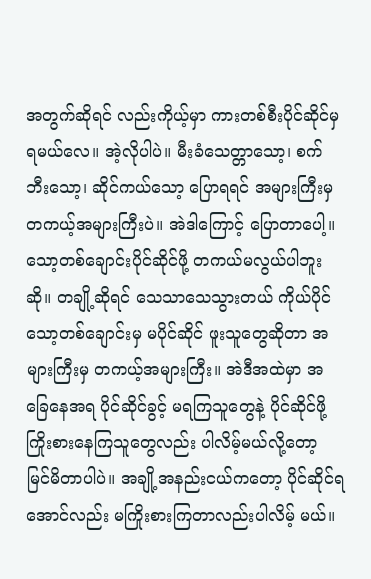အတွက်ဆိုရင် လည်းကိုယ့်မှာ ကားတစ်စီးပိုင်ဆိုင်မှရမယ်လေ။ အဲ့လိုပါပဲ။ မီးခံသေတ္တာသော့၊ စက်ဘီးသော့၊ ဆိုင်ကယ်သော့ ပြောရရင် အများကြီးမှ တကယ့်အများကြီးပဲ။ အဲဒါကြောင့် ပြောတာပေါ့။  သော့တစ်ချောင်းပိုင်ဆိုင်ဖို့ တကယ်မလွယ်ပါဘူးဆို။ တချို့ဆိုရင် သေသာသေသွားတယ် ကိုယ်ပိုင်သော့တစ်ချောင်းမှ မပိုင်ဆိုင် ဖူးသူတွေဆိုတာ အများကြီးမှ တကယ့်အများကြီး။ အဲဒီအထဲမှာ အခြေနေအရ ပိုင်ဆိုင်ခွင့် မရကြသူတွေနဲ့ ပိုင်ဆိုင်ဖို့ ကြိုးစားနေကြသူတွေလည်း ပါလိမ့်မယ်လို့တော့ မြင်မိတာပါပဲ။ အချို့အနည်းငယ်ကတော့ ပိုင်ဆိုင်ရအောင်လည်း မကြိုးစားကြတာလည်းပါလိမ့် မယ်။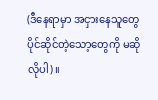(ဒီနေရာမှာ အငှားနေသူတွေ ပိုင်ဆိုင်တဲ့သော့တွေကို မဆိုလိုပါ)။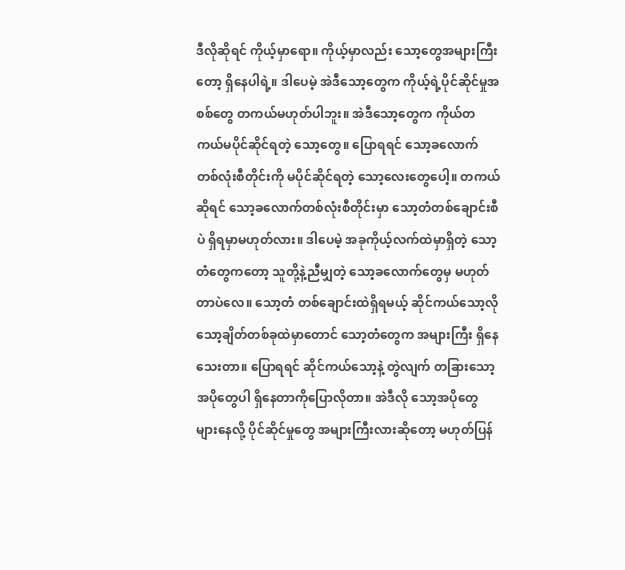ဒီလိုဆိုရင် ကိုယ့်မှာရော။ ကိုယ့်မှာလည်း သော့တွေအများကြီးတော့ ရှိနေပါရဲ့။ ဒါပေမဲ့ အဲဒီသော့တွေက ကိုယ့်ရဲ့ပိုင်ဆိုင်မှုအစစ်တွေ တကယ်မဟုတ်ပါဘူး။ အဲဒီသော့တွေက ကိုယ်တကယ်မပိုင်ဆိုင်ရတဲ့ သော့တွေ။ ပြောရရင် သော့ခလောက် တစ်လုံးစီတိုင်းကို မပိုင်ဆိုင်ရတဲ့ သော့လေးတွေပေါ့။ တကယ်ဆိုရင် သော့ခလောက်တစ်လုံးစီတိုင်းမှာ သော့တံတစ်ချောင်းစီပဲ ရှိရမှာမဟုတ်လား။ ဒါပေမဲ့ အခုကိုယ့်လက်ထဲမှာရှိတဲ့ သော့တံတွေကတော့ သူတို့နဲ့ညီမျှတဲ့ သော့ခလောက်တွေမှ မဟုတ်တာပဲလေ။ သော့တံ တစ်ချောင်းထဲရှိရမယ့် ဆိုင်ကယ်သော့လို သော့ချိတ်တစ်ခုထဲမှာတောင် သော့တံတွေက အများကြီး ရှိနေသေးတာ။ ပြောရရင် ဆိုင်ကယ်သော့နဲ့ တွဲလျက် တခြားသော့အပိုတွေပါ ရှိနေတာကိုပြောလိုတာ။ အဲဒီလို သော့အပိုတွေ များနေလို့ ပိုင်ဆိုင်မှုတွေ အများကြီးလားဆိုတော့ မဟုတ်ပြန်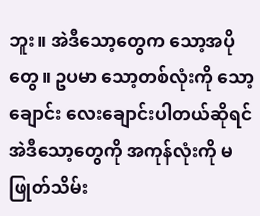ဘူး။ အဲဒီသော့တွေက သော့အပိုတွေ။ ဥပမာ သော့တစ်လုံးကို သော့ချောင်း လေးချောင်းပါတယ်ဆိုရင် အဲဒီသော့တွေကို အကုန်လုံးကို မဖြုတ်သိမ်း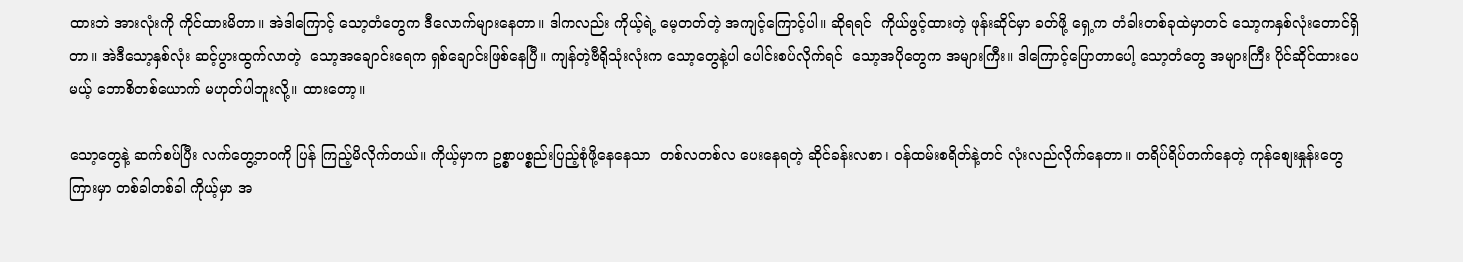ထားဘဲ အားလုံးကို ကိုင်ထားမိတာ။ အဲဒါကြောင့် သော့တံတွေက ဒီလောက်များနေတာ။ ဒါကလည်း ကိုယ့်ရဲ့ မေ့တတ်တဲ့ အကျင့်ကြောင့်ပါ။ ဆိုရရင်  ကိုယ်ဖွင့်ထားတဲ့ ဖုန်းဆိုင်မှာ ခတ်ဖို့ ရှေ့က တံခါးတစ်ခုထဲမှာတင် သော့ကနှစ်လုံးတောင်ရှိတာ။ အဲဒီသော့နှစ်လုံး ဆင့်ပွားထွက်လာတဲ့  သော့အချောင်းရေက ရှစ်ချောင်းဖြစ်နေပြီ။ ကျန်တဲ့ဗီရိုသုံးလုံးက သော့တွေနဲ့ပါ ပေါင်းစပ်လိုက်ရင်  သော့အပိုတွေက အများကြီး။ ဒါကြောင့်ပြောတာပေါ့ သော့တံတွေ အများကြီး ပိုင်ဆိုင်ထားပေမယ့် ဘောစိတစ်ယောက် မဟုတ်ပါဘူးလို့။ ထားတော့။

သော့တွေနဲ့ ဆက်စပ်ပြီး လက်တွေ့ဘဝကို ပြန် ကြည့်မိလိုက်တယ်။ ကိုယ့်မှာက ဥစ္စာပစ္စည်းပြည့်စုံဖို့နေနေသာ  တစ်လတစ်လ ပေးနေရတဲ့ ဆိုင်ခန်းလစာ၊ ဝန်ထမ်းစရိတ်နဲ့တင် လုံးလည်လိုက်နေတာ။ တရိပ်ရိပ်တက်နေတဲ့ ကုန်စျေးနှုန်းတွေကြားမှာ တစ်ခါတစ်ခါ ကိုယ့်မှာ အ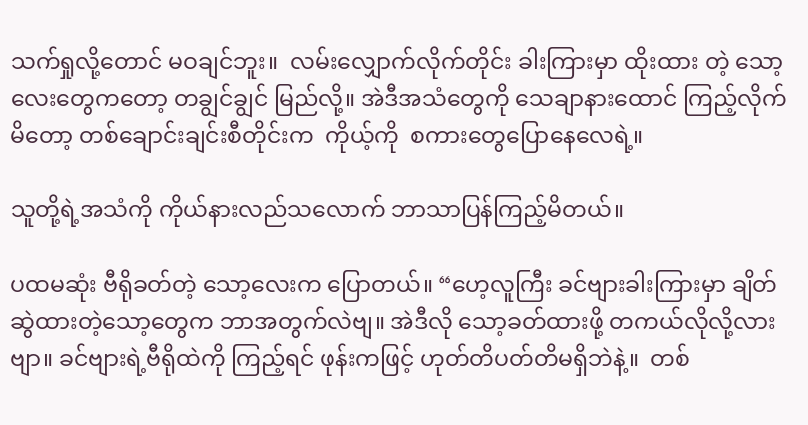သက်ရှုလို့တောင် မဝချင်ဘူး။  လမ်းလျှောက်လိုက်တိုင်း ခါးကြားမှာ ထိုးထား တဲ့ သော့လေးတွေကတော့ တချွင်ချွင် မြည်လို့။ အဲဒီအသံတွေကို သေချာနားထောင် ကြည့်လိုက်မိတော့ တစ်ချောင်းချင်းစီတိုင်းက  ကိုယ့်ကို  စကားတွေပြောနေလေရဲ့။

သူတို့ရဲ့အသံကို ကိုယ်နားလည်သလောက် ဘာသာပြန်ကြည့်မိတယ်။

ပထမဆုံး ဗီရိုခတ်တဲ့ သော့လေးက ပြောတယ်။ “ဟေ့လူကြီး ခင်ဗျားခါးကြားမှာ ချိတ်ဆွဲထားတဲ့သော့တွေက ဘာအတွက်လဲဗျ။ အဲဒီလို သော့ခတ်ထားဖို့ တကယ်လိုလို့လားဗျာ။ ခင်ဗျားရဲ့ဗီရိုထဲကို ကြည့်ရင် ဖုန်းကဖြင့် ဟုတ်တိပတ်တိမရှိဘဲနဲ့။  တစ်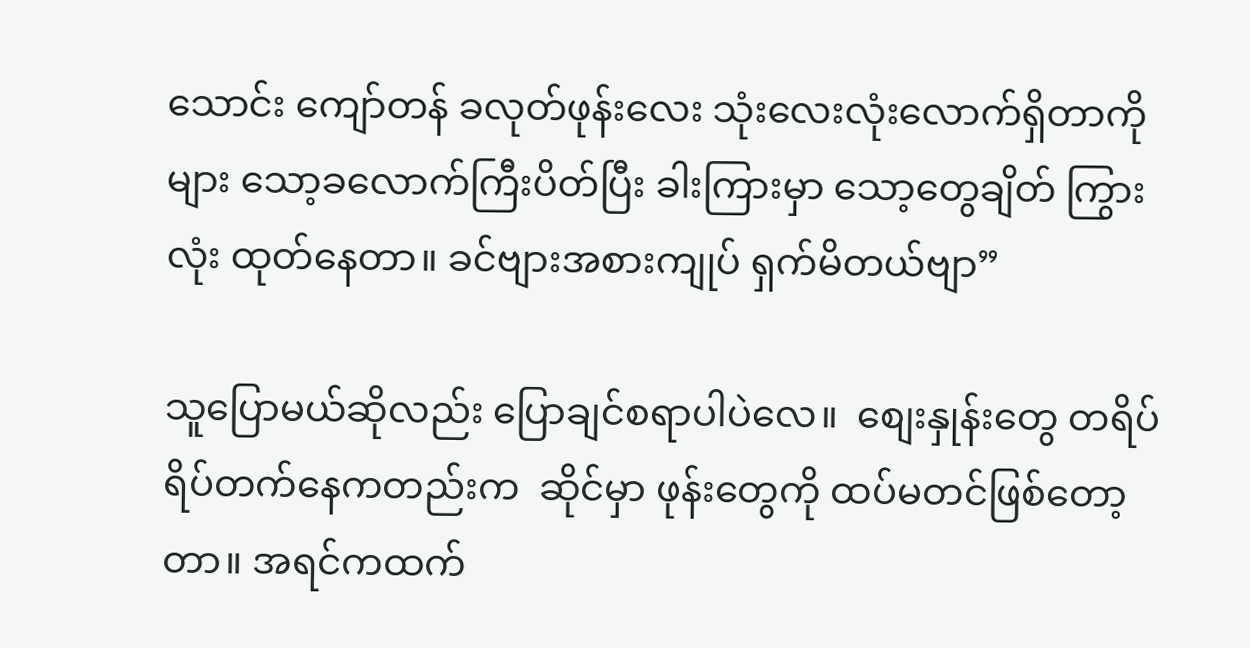သောင်း ကျော်တန် ခလုတ်ဖုန်းလေး သုံးလေးလုံးလောက်ရှိတာကိုများ သော့ခလောက်ကြီးပိတ်ပြီး ခါးကြားမှာ သော့တွေချိတ် ကြွားလုံး ထုတ်နေတာ။ ခင်ဗျားအစားကျုပ် ရှက်မိတယ်ဗျာ”

သူပြောမယ်ဆိုလည်း ပြောချင်စရာပါပဲလေ။  စျေးနှုန်းတွေ တရိပ်ရိပ်တက်နေကတည်းက  ဆိုင်မှာ ဖုန်းတွေကို ထပ်မတင်ဖြစ်တော့တာ။ အရင်ကထက်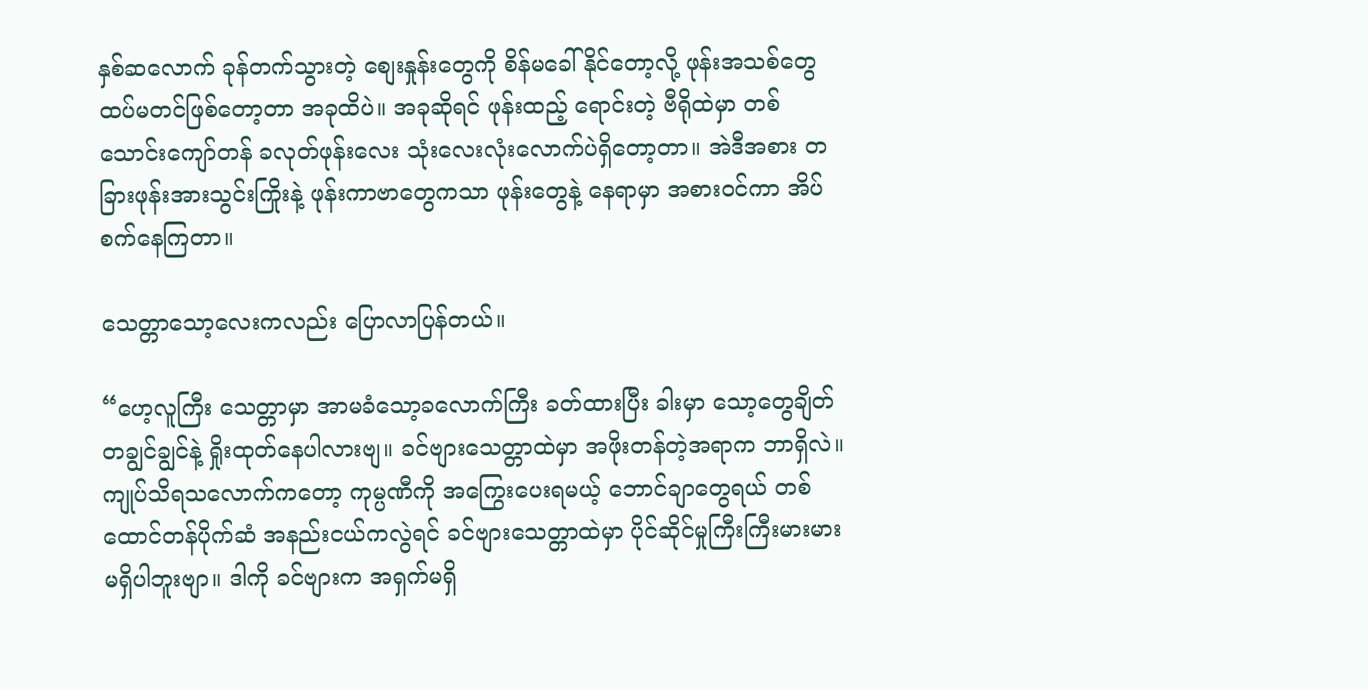နှစ်ဆလောက် ခုန်တက်သွားတဲ့ စျေးနှုန်းတွေကို စိန်မခေါ်နိုင်တော့လို့ ဖုန်းအသစ်တွေ ထပ်မတင်ဖြစ်တော့တာ အခုထိပဲ။ အခုဆိုရင် ဖုန်းထည့် ရောင်းတဲ့ ဗီရိုထဲမှာ တစ်သောင်းကျော်တန် ခလုတ်ဖုန်းလေး သုံးလေးလုံးလောက်ပဲရှိတော့တာ။ အဲဒီအစား တခြားဖုန်းအားသွင်းကြိုးနဲ့ ဖုန်းကာဗာတွေကသာ ဖုန်းတွေနဲ့ နေရာမှာ အစားဝင်ကာ အိပ်စက်နေကြတာ။

သေတ္တာသော့လေးကလည်း ပြောလာပြန်တယ်။

“ဟေ့လူကြီး သေတ္တာမှာ အာမခံသော့ခလောက်ကြီး ခတ်ထားပြီး ခါးမှာ သော့တွေချိတ်တချွင်ချွင်နဲ့ ရှိုးထုတ်နေပါလားဗျ။ ခင်ဗျားသေတ္တာထဲမှာ အဖိုးတန်တဲ့အရာက ဘာရှိလဲ။ ကျုပ်သိရသလောက်ကတော့ ကုမ္ပဏီကို အကြွေးပေးရမယ့် ဘောင်ချာတွေရယ် တစ်ထောင်တန်ပိုက်ဆံ အနည်းငယ်ကလွဲရင် ခင်ဗျားသေတ္တာထဲမှာ ပိုင်ဆိုင်မှုကြီးကြီးမားမား မရှိပါဘူးဗျာ။ ဒါကို ခင်ဗျားက အရှက်မရှိ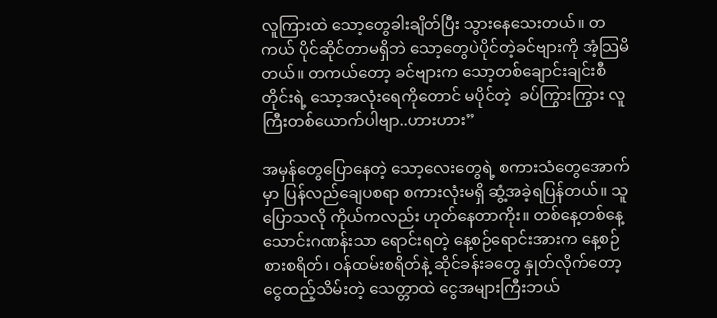လူကြားထဲ သော့တွေခါးချိတ်ပြီး သွားနေသေးတယ်။ တကယ် ပိုင်ဆိုင်တာမရှိဘဲ သော့တွေပဲပိုင်တဲ့ခင်ဗျားကို အံ့သြမိတယ်။ တကယ်တော့ ခင်ဗျားက သော့တစ်ချောင်းချင်းစီတိုင်းရဲ့ သော့အလုံးရေကိုတောင် မပိုင်တဲ့  ခပ်ကြွားကြွား လူကြီးတစ်ယောက်ပါဗျာ..ဟားဟား”

အမှန်တွေပြောနေတဲ့ သော့လေးတွေရဲ့ စကားသံတွေအောက်မှာ ပြန်လည်ချေပစရာ စကားလုံးမရှိ ဆွံ့အခဲ့ရပြန်တယ်။ သူပြောသလို ကိုယ်ကလည်း ဟုတ်နေတာကိုး။ တစ်နေ့တစ်နေ့ သောင်းဂဏန်းသာ ရောင်းရတဲ့ နေ့စဉ်ရောင်းအားက နေ့စဉ်စားစရိတ်၊ ဝန်ထမ်းစရိတ်နဲ့ ဆိုင်ခန်းခတွေ နှုတ်လိုက်တော့ ငွေထည့်သိမ်းတဲ့ သေတ္တာထဲ ငွေအများကြီးဘယ်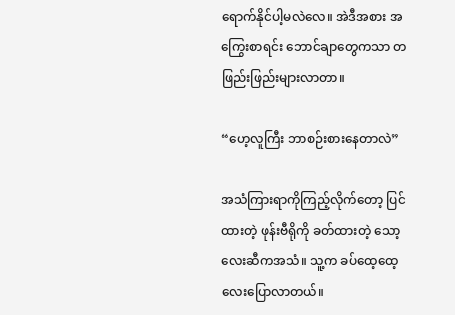ရောက်နိုင်ပါ့မလဲလေ။ အဲဒီအစား အကြွေးစာရင်း ဘောင်ချာတွေကသာ တဖြည်းဖြည်းများလာတာ။

“ဟေ့လူကြီး ဘာစဉ်းစားနေတာလဲ”

အသံကြားရာကိုကြည့်လိုက်တော့ ပြင်ထားတဲ့ ဖုန်းဗီရိုကို ခတ်ထားတဲ့ သော့လေးဆီကအသံ။ သူ့က ခပ်ထေ့ထေ့လေးပြောလာတယ်။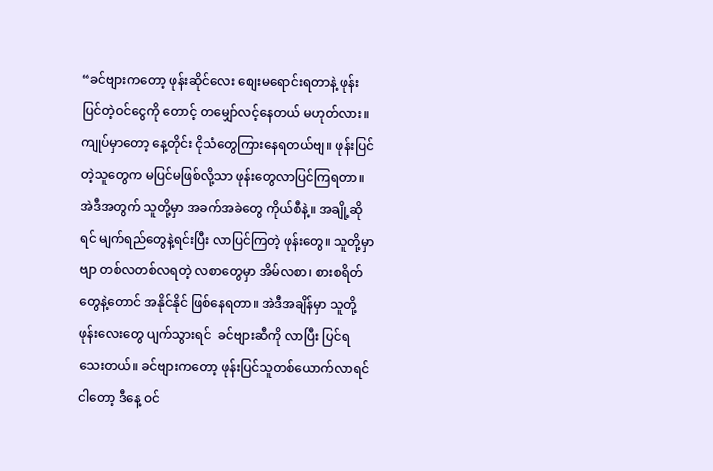“ခင်ဗျားကတော့ ဖုန်းဆိုင်လေး စျေးမရောင်းရတာနဲ့ ဖုန်းပြင်တဲ့ဝင်ငွေကို တောင့် တမျှော်လင့်နေတယ် မဟုတ်လား။ ကျုပ်မှာတော့ နေ့တိုင်း ငိုသံတွေကြားနေရတယ်ဗျ။ ဖုန်းပြင်တဲ့သူတွေက မပြင်မဖြစ်လို့သာ ဖုန်းတွေလာပြင်ကြရတာ။ အဲဒီအတွက် သူတို့မှာ အခက်အခဲတွေ ကိုယ်စီနဲ့။ အချို့ဆိုရင် မျက်ရည်တွေနဲ့ရင်းပြီး လာပြင်ကြတဲ့ ဖုန်းတွေ။ သူတို့မှာဗျာ တစ်လတစ်လရတဲ့ လစာတွေမှာ အိမ်လစာ၊ စားစရိတ်တွေနဲ့တောင် အနိုင်နိုင် ဖြစ်နေရတာ။ အဲဒီအချိန်မှာ သူတို့ဖုန်းလေးတွေ ပျက်သွားရင်  ခင်ဗျားဆီကို လာပြီး ပြင်ရသေးတယ်။ ခင်ဗျားကတော့ ဖုန်းပြင်သူတစ်ယောက်လာရင် ငါတော့ ဒီနေ့ ဝင်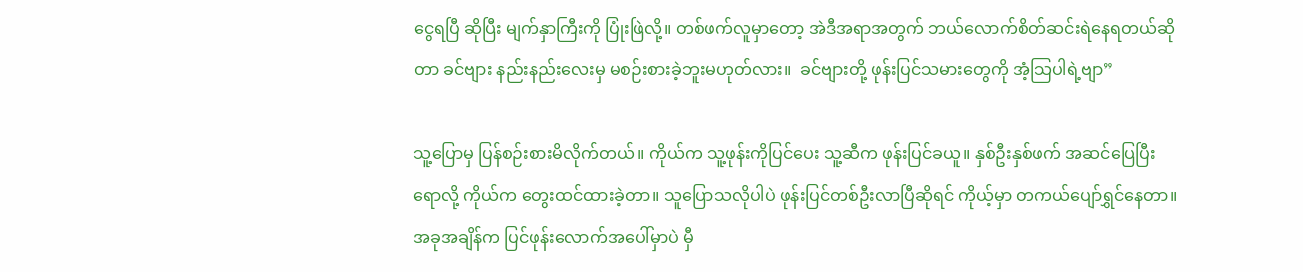ငွေရပြီ ဆိုပြီး မျက်နှာကြီးကို ပြုံးဖြဲလို့။ တစ်ဖက်လူမှာတော့ အဲဒီအရာအတွက် ဘယ်လောက်စိတ်ဆင်းရဲနေရတယ်ဆိုတာ ခင်ဗျား နည်းနည်းလေးမှ မစဉ်းစားခဲ့ဘူးမဟုတ်လား။  ခင်ဗျားတို့ ဖုန်းပြင်သမားတွေကို အံ့သြပါရဲ့ဗျာ”

သူ့ပြောမှ ပြန်စဉ်းစားမိလိုက်တယ်။ ကိုယ်က သူ့ဖုန်းကိုပြင်ပေး သူ့ဆီက ဖုန်းပြင်ခယူ။ နှစ်ဦးနှစ်ဖက် အဆင်ပြေပြီးရောလို့ ကိုယ်က တွေးထင်ထားခဲ့တာ။ သူပြောသလိုပါပဲ ဖုန်းပြင်တစ်ဦးလာပြီဆိုရင် ကိုယ့်မှာ တကယ်ပျော်ရွှင်နေတာ။ အခုအချိန်က ပြင်ဖုန်းလောက်အပေါ်မှာပဲ မှီ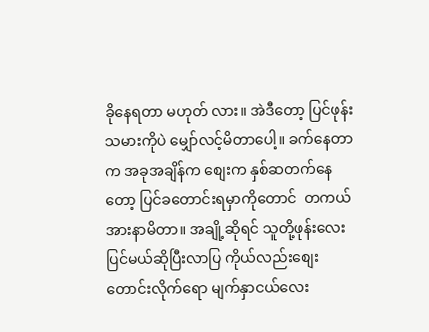ခိုနေရတာ မဟုတ် လား။ အဲဒီတော့ ပြင်ဖုန်းသမားကိုပဲ မျှော်လင့်မိတာပေါ့။ ခက်နေတာက အခုအချိန်က စျေးက နှစ်ဆတက်နေတော့ ပြင်ခတောင်းရမှာကိုတောင်  တကယ်အားနာမိတာ။ အချို့ဆိုရင် သူတို့ဖုန်းလေးပြင်မယ်ဆိုပြီးလာပြ ကိုယ်လည်းစျေးတောင်းလိုက်ရော မျက်နှာငယ်လေး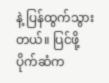နဲ့ ပြန်ထွက်သွားတယ်။ ပြင်ဖို့ ပိုက်ဆံက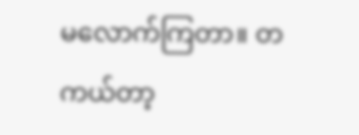မလောက်ကြတာ။ တကယ်တာ့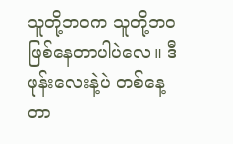သူတို့ဘဝက သူတို့ဘဝဖြစ်နေတာပါပဲလေ။ ဒီဖုန်းလေးနဲ့ပဲ တစ်နေ့တာ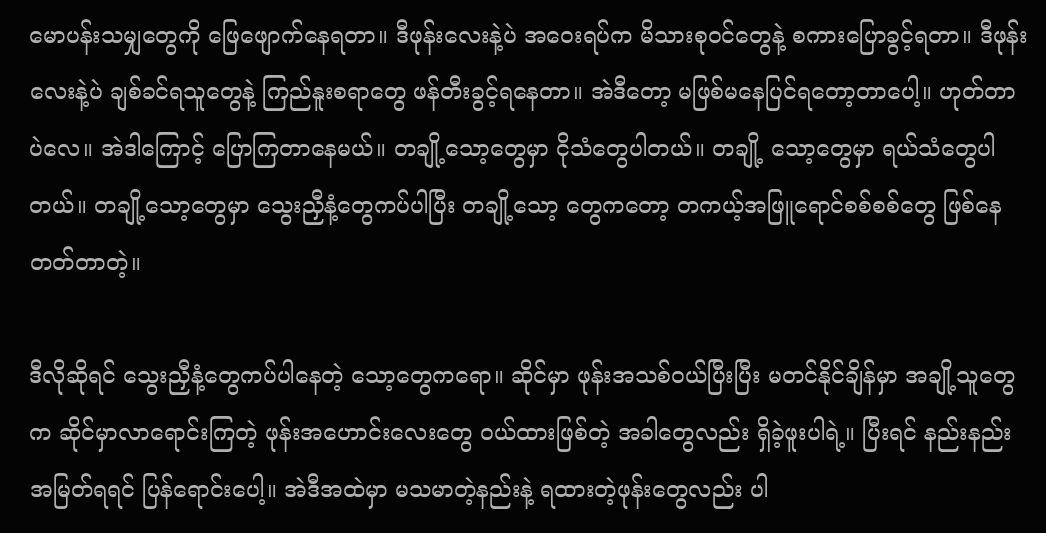မောပန်းသမျှတွေကို ဖြေဖျောက်နေရတာ။ ဒီဖုန်းလေးနဲ့ပဲ အဝေးရပ်က မိသားစုဝင်တွေနဲ့ စကားပြောခွင့်ရတာ။ ဒီဖုန်းလေးနဲ့ပဲ ချစ်ခင်ရသူတွေနဲ့ ကြည်နူးစရာတွေ ဖန်တီးခွင့်ရနေတာ။ အဲဒီတော့ မဖြစ်မနေပြင်ရတော့တာပေါ့။ ဟုတ်တာပဲလေ။ အဲဒါကြောင့် ပြောကြတာနေမယ်။ တချို့သော့တွေမှာ ငိုသံတွေပါတယ်။ တချို့ သော့တွေမှာ ရယ်သံတွေပါတယ်။ တချို့သော့တွေမှာ သွေးညှီနံ့တွေကပ်ပါပြီး တချို့သော့ တွေကတော့ တကယ့်အဖြူရောင်စစ်စစ်တွေ ဖြစ်နေတတ်တာတဲ့။

ဒီလိုဆိုရင် သွေးညှီနံ့တွေကပ်ပါနေတဲ့ သော့တွေကရော။ ဆိုင်မှာ ဖုန်းအသစ်ဝယ်ပြီးပြီး မတင်နိုင်ချိန်မှာ အချို့သူတွေက ဆိုင်မှာလာရောင်းကြတဲ့ ဖုန်းအဟောင်းလေးတွေ ဝယ်ထားဖြစ်တဲ့ အခါတွေလည်း ရှိခဲ့ဖူးပါရဲ့။ ပြီးရင် နည်းနည်းအမြတ်ရရင် ပြန်ရောင်းပေါ့။ အဲဒီအထဲမှာ မသမာတဲ့နည်းနဲ့ ရထားတဲ့ဖုန်းတွေလည်း ပါ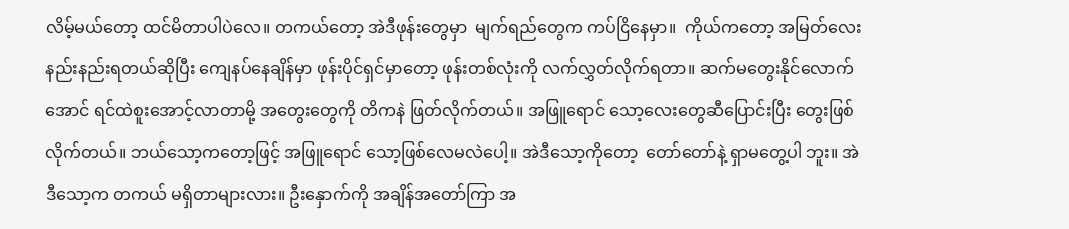လိမ့်မယ်တော့ ထင်မိတာပါပဲလေ။ တကယ်တော့ အဲဒီဖုန်းတွေမှာ  မျက်ရည်တွေက ကပ်ငြိနေမှာ။  ကိုယ်ကတော့ အမြတ်လေး နည်းနည်းရတယ်ဆိုပြီး ကျေနပ်နေချိန်မှာ ဖုန်းပိုင်ရှင်မှာတော့ ဖုန်းတစ်လုံးကို လက်လွှတ်လိုက်ရတာ။ ဆက်မတွေးနိုင်လောက် အောင် ရင်ထဲစူးအောင့်လာတာမို့ အတွေးတွေကို တိကနဲ ဖြတ်လိုက်တယ်။ အဖြူရောင် သော့လေးတွေဆီပြောင်းပြီး တွေးဖြစ်လိုက်တယ်။ ဘယ်သော့ကတော့ဖြင့် အဖြူရောင် သော့ဖြစ်လေမလဲပေါ့။ အဲဒီသော့ကိုတော့  တော်တော်နဲ့ ရှာမတွေ့ပါ ဘူး။ အဲဒီသော့က တကယ် မရှိတာများလား။ ဦးနှောက်ကို အချိန်အတော်ကြာ အ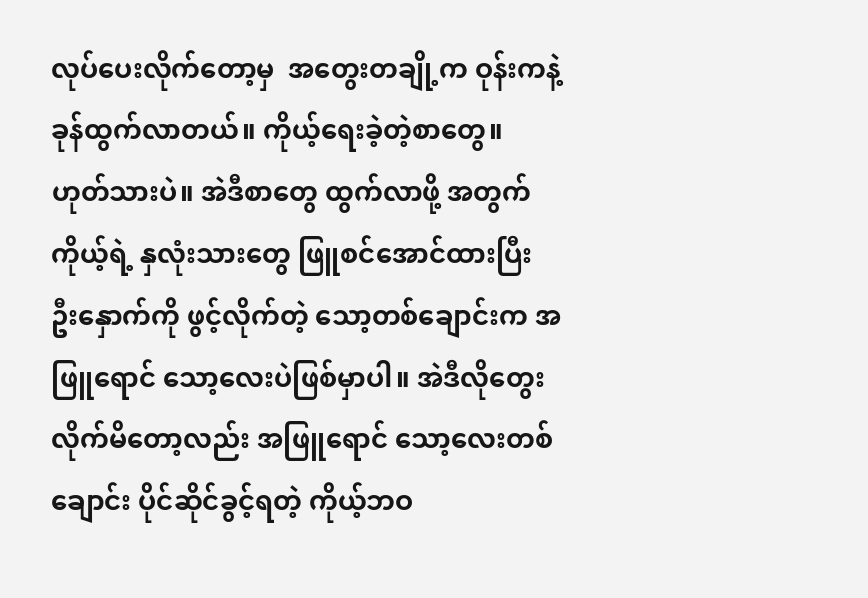လုပ်ပေးလိုက်တော့မှ  အတွေးတချို့က ဝုန်းကနဲ့ ခုန်ထွက်လာတယ်။ ကိုယ့်ရေးခဲ့တဲ့စာတွေ။ ဟုတ်သားပဲ။ အဲဒီစာတွေ ထွက်လာဖို့ အတွက် ကိုယ့်ရဲ့ နှလုံးသားတွေ ဖြူစင်အောင်ထားပြီး ဦးနှောက်ကို ဖွင့်လိုက်တဲ့ သော့တစ်ချောင်းက အဖြူရောင် သော့လေးပဲဖြစ်မှာပါ။ အဲဒီလိုတွေးလိုက်မိတော့လည်း အဖြူရောင် သော့လေးတစ်ချောင်း ပိုင်ဆိုင်ခွင့်ရတဲ့ ကိုယ့်ဘဝ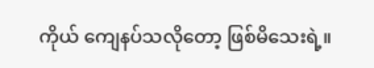ကိုယ် ကျေနပ်သလိုတော့ ဖြစ်မိသေးရဲ့။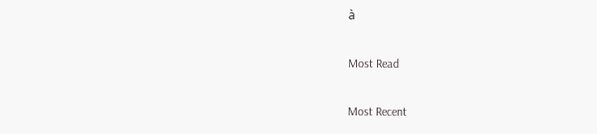à

Most Read

Most Recent